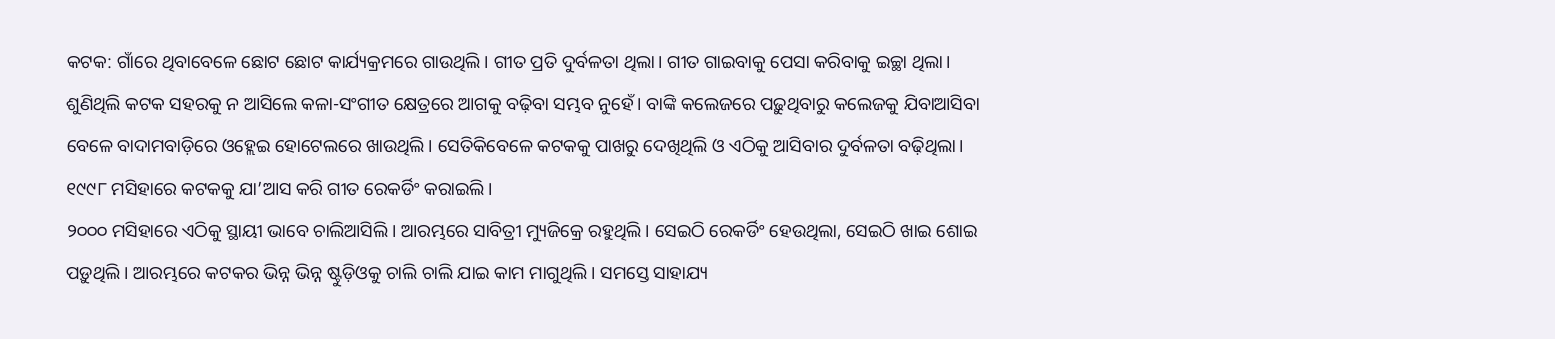କଟକ: ଗାଁରେ ଥିବାବେଳେ ଛୋଟ ଛୋଟ କାର୍ଯ୍ୟକ୍ରମରେ ଗାଉଥିଲି। ଗୀତ ପ୍ରତି ଦୁର୍ବଳତା ଥିଲା। ଗୀତ ଗାଇବାକୁ ପେସା କରିବାକୁ ଇଚ୍ଛା ଥିଲା। ଶୁଣିଥିଲି କଟକ ସହରକୁ ନ ଆସିଲେ କଳା-ସଂଗୀତ କ୍ଷେତ୍ରରେ ଆଗକୁ ବଢ଼ିବା ସମ୍ଭବ ନୁହେଁ। ବାଙ୍କି କଲେଜରେ ପଢ଼ୁଥିବାରୁ କଲେଜକୁ ଯିବାଆସିବା ବେଳେ ବାଦାମବାଡ଼ିରେ ଓହ୍ଲେଇ ହୋଟେଲରେ ଖାଉଥିଲି। ସେତିକିବେଳେ କଟକକୁ ପାଖରୁ ଦେଖିଥିଲି ଓ ଏଠିକୁ ଆସିବାର ଦୁର୍ବଳତା ବଢ଼ିଥିଲା। ୧୯୯୮ ମସିହାରେ କଟକକୁ ଯା’ଆସ କରି ଗୀତ ରେକର୍ଡିଂ କରାଇଲି।
୨୦୦୦ ମସିହାରେ ଏଠିକୁ ସ୍ଥାୟୀ ଭାବେ ଚାଲିଆସିଲି। ଆରମ୍ଭରେ ସାବିତ୍ରୀ ମ୍ୟୁଜିକ୍ରେ ରହୁଥିଲି। ସେଇଠି ରେକର୍ଡିଂ ହେଉଥିଲା, ସେଇଠି ଖାଇ ଶୋଇ ପଡ଼ୁଥିଲି। ଆରମ୍ଭରେ କଟକର ଭିନ୍ନ ଭିନ୍ନ ଷ୍ଟୁଡ଼ିଓକୁ ଚାଲି ଚାଲି ଯାଇ କାମ ମାଗୁଥିଲି। ସମସ୍ତେ ସାହାଯ୍ୟ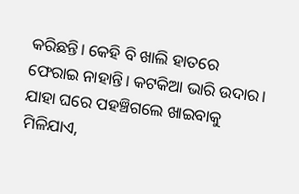କରିଛନ୍ତି। କେହି ବି ଖାଲି ହାତରେ ଫେରାଇ ନାହାନ୍ତି। କଟକିଆ ଭାରି ଉଦାର। ଯାହା ଘରେ ପହଞ୍ଚିଗଲେ ଖାଇବାକୁ ମିଳିଯାଏ,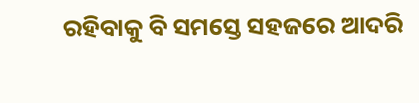ରହିବାକୁ ବି ସମସ୍ତେ ସହଜରେ ଆଦରି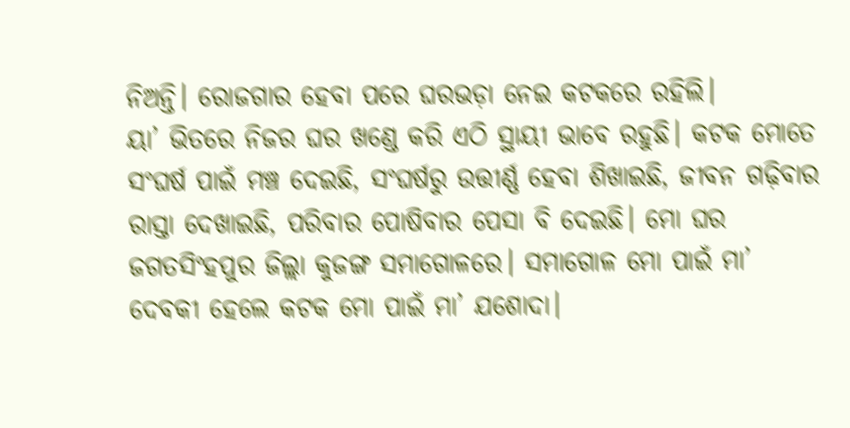ନିଅନ୍ତି। ରୋଜଗାର ହେବା ପରେ ଘରଭଡ଼ା ନେଇ କଟକରେ ରହିଲି।
ୟା’ ଭିତରେ ନିଜର ଘର ଖଣ୍ଡେ କରି ଏଠି ସ୍ଥାୟୀ ଭାବେ ରହୁଛି। କଟକ ମୋତେ ସଂଘର୍ଷ ପାଇଁ ମଞ୍ଚ ଦେଇଛି, ସଂଘର୍ଷରୁ ଉତ୍ତୀର୍ଣ୍ଣ ହେବା ଶିଖାଇଛି, ଜୀବନ ଗଢ଼ିବାର ରାସ୍ତା ଦେଖାଇଛି, ପରିବାର ପୋଷିବାର ପେସା ବି ଦେଇଛି। ମୋ ଘର ଜଗତସିଂହପୁର ଜିଲ୍ଲା କୁଜଙ୍ଗ ସମାଗୋଳରେ। ସମାଗୋଳ ମୋ ପାଇଁ ମା’ ଦେବକୀ ହେଲେ କଟକ ମୋ ପାଇଁ ମା’ ଯଶୋଦା।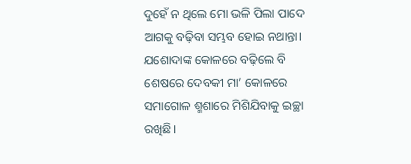ଦୁହେଁ ନ ଥିଲେ ମୋ ଭଳି ପିଲା ପାଦେ ଆଗକୁ ବଢ଼ିବା ସମ୍ଭବ ହୋଇ ନଥାନ୍ତା। ଯଶୋଦାଙ୍କ କୋଳରେ ବଢ଼ିଲେ ବି ଶେଷରେ ଦେବକୀ ମା’ କୋଳରେ ସମାଗୋଳ ଶ୍ମଶାରେ ମିଶିଯିବାକୁ ଇଚ୍ଛା ରଖିଛି।